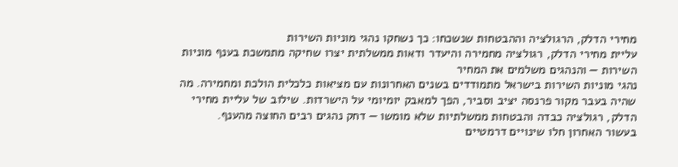מחירי הדלק, הרגולציה וההבטחות שנשכחו: כך נשחקו נהגי מוניות השירות
עליית מחירי הדלק, רגולציה מחמירה והיעדר ודאות ממשלתית יצרו שחיקה מתמשכת בענף מוניות השירות — והנהגים משלמים את המחיר
נהגי מוניות השירות בישראל מתמודדים בשנים האחרונות עם מציאות כלכלית הולכת ומחמירה. מה שהיה בעבר מקור פרנסה יציב וסביר, הפך למאבק יומיומי על הישרדות. שילוב של עליית מחירי הדלק, רגולציה כבדה והבטחות ממשלתיות שלא מומשו — דחק נהגים רבים החוצה מהענף.
בעשור האחרון חלו שינויים דרמטיים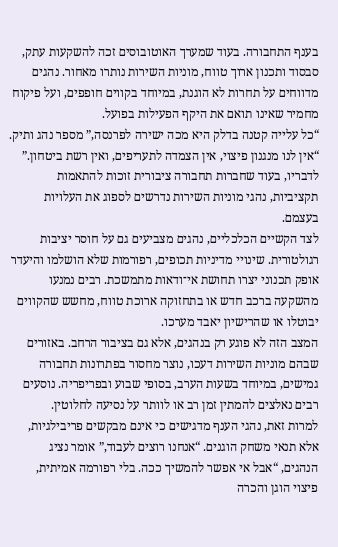בענף התחבורה. בעוד שמערך האוטובוסים זכה להשקעות עתק, סבסוד ותכנון ארוך טווח, מוניות השירות נותרו מאחור. נהגים מדווחים על תחרות לא הוגנת, במיוחד בקווים חופפים, ועל פיקוח מחמיר שאינו תואם את היקף הפעילות בפועל.
“כל עלייה קטנה בדלק היא מכה ישירה לפרנסה,” מספר נהג ותיק. “אין לנו מנגנון פיצוי, אין הצמדה לתעריפים, ואין רשת ביטחון.” לדבריו, בעוד שחברות תחבורה ציבורית זוכות להתאמות תקציביות, נהגי מוניות השירות נדרשים לספוג את העלויות בעצמם.
לצד הקשיים הכלכליים, נהגים מצביעים גם על חוסר יציבות רגולטורית. שינויי מדיניות תכופים, רפורמות שלא הושלמו והיעדר אופק תכנוני יצרו תחושת אי־ודאות מתמשכת. רבים נמנעו מהשקעה ברכב חדש או בתחזוקה ארוכת טווח, מחשש שהקווים יבוטלו או שהרישיון יאבד מערכו.
המצב הזה לא פוגע רק בנהגים, אלא גם בציבור הרחב. באזורים שבהם מוניות השירות דעכו, נוצר מחסור בפתרונות תחבורה גמישים, במיוחד בשעות הערב, בסופי שבוע ובפריפריה. נוסעים רבים נאלצים להמתין זמן רב או לוותר על נסיעה לחלוטין.
למרות זאת, נהגי הענף מדגישים כי אינם מבקשים פריבילגיות, אלא תנאי משחק הוגנים. “אנחנו רוצים לעבוד,” אומר נציג הנהגים, “אבל אי אפשר להמשיך ככה. בלי רפורמה אמיתית, פיצוי הוגן והכרה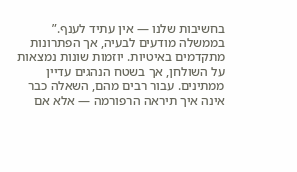בחשיבות שלנו — אין עתיד לענף.”
בממשלה מודעים לבעיה, אך הפתרונות מתקדמים באיטיות. יוזמות שונות נמצאות על השולחן, אך בשטח הנהגים עדיין ממתינים. עבור רבים מהם, השאלה כבר אינה איך תיראה הרפורמה — אלא אם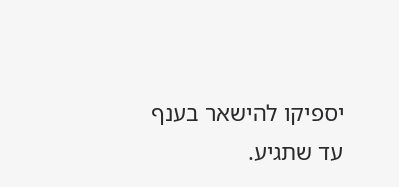יספיקו להישאר בענף עד שתגיע.